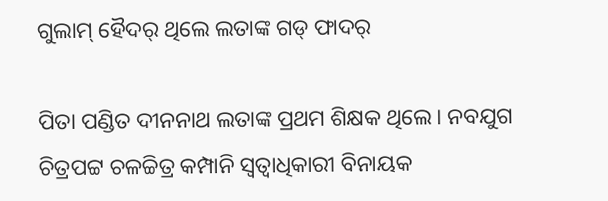ଗୁଲାମ୍‌ ହୈଦର୍‌ ଥିଲେ ଲତାଙ୍କ ଗଡ୍‌ ଫାଦର୍‌

ପିତା ପଣ୍ଡିତ ଦୀନନାଥ ଲତାଙ୍କ ପ୍ରଥମ ଶିକ୍ଷକ ଥିଲେ। ନବଯୁଗ ଚିତ୍ରପଟ୍ଟ ଚଳଚ୍ଚିତ୍ର କମ୍ପାନି ସ୍ବତ୍ବାଧିକାରୀ ବିନାୟକ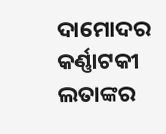ଦାମୋଦର କର୍ଣ୍ଣାଟକୀ ଲତାଙ୍କର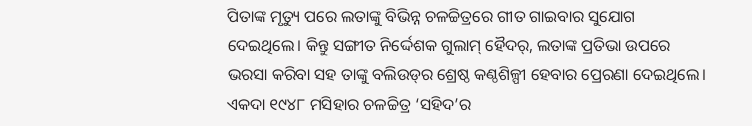ପିତାଙ୍କ ମୃତ୍ୟୁ ପରେ ଲତାଙ୍କୁ ବିଭିନ୍ନ ଚଳଚ୍ଚିତ୍ରରେ ଗୀତ ଗାଇବାର ସୁଯୋଗ ଦେଇଥିଲେ। କିନ୍ତୁ ସଙ୍ଗୀତ ନିର୍ଦ୍ଦେଶକ ଗୁଲାମ୍‌ ହୈଦର୍‌, ଲତାଙ୍କ ପ୍ରତିଭା ଉପରେ ଭରସା କରିବା ସହ ତାଙ୍କୁ ବଲିଉଡ୍‌ର ଶ୍ରେଷ୍ଠ କଣ୍ଠଶିଳ୍ପୀ ହେବାର ପ୍ରେରଣା ଦେଇଥିଲେ। ଏକଦା ୧୯୪୮ ମସିହାର ଚଳଚ୍ଚିତ୍ର ‘ସହିଦ’ର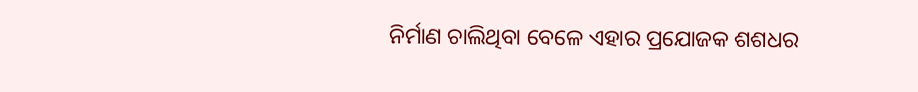ନିର୍ମାଣ ଚାଲିଥିବା ବେଳେ ଏହାର ପ୍ରଯୋଜକ ଶଶଧର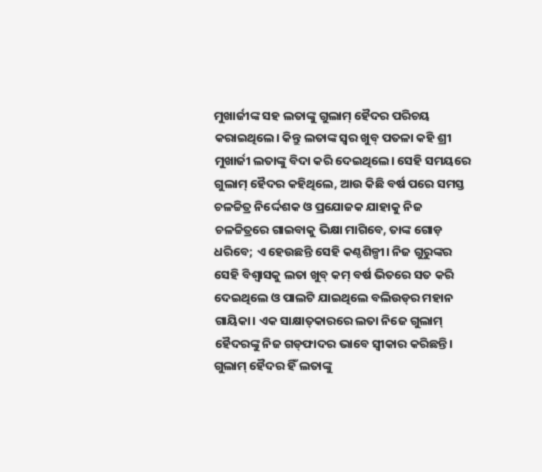ମୁଖାର୍ଜୀଙ୍କ ସହ ଲତାଙ୍କୁ ଗୁଲାମ୍‌ ହୈଦର ପରିଚୟ କରାଇଥିଲେ। କିନ୍ତୁ ଲତାଙ୍କ ସ୍ବର ଖୁବ୍‌ ପତଳା କହି ଶ୍ରୀ ମୁଖାର୍ଜୀ ଲତାଙ୍କୁ ବିଦା କରି‌ ଦେଇଥିଲେ। ସେହି ସମୟରେ ଗୁଲାମ୍‌ ହୈଦର କହିଥିଲେ, ଆଉ କିଛି ବର୍ଷ ପରେ ସମସ୍ତ ଚଳଚ୍ଚିତ୍ର ନିର୍ଦ୍ଦେଶକ ଓ ପ୍ରଯୋଜକ ଯାହାକୁ ନିଜ ଚଳଚ୍ଚିତ୍ରରେ ଗାଇବାକୁ ଭିକ୍ଷା ମାଗିବେ, ତାଙ୍କ ଗୋଡ଼ ଧରିବେ; ଏ ହେଉଛନ୍ତି ସେହି କଣ୍ଠଶିଳ୍ପୀ। ନିଜ ଗୁରୁଙ୍କର ସେହି ବିଶ୍ବାସକୁ ଲତା ଖୁବ୍‌ କମ୍‌ ବର୍ଷ ଭିତରେ ସତ କରି ଦେଇଥିଲେ ଓ ପାଲଟି ଯାଇଥିଲେ ବଲିଉଡ୍‌ର ମହାନ ଗାୟିକା। ଏକ ସାକ୍ଷାତ୍‌କାରରେ ଲତା ନିଜେ ଗୁଲାମ୍‌ ହୈଦରଙ୍କୁ ନିଜ ଗଡ୍‌ଫାଦର ଭାବେ ସ୍ବୀକାର କରିଛନ୍ତି। ଗୁଲାମ୍‌ ହୈଦର ହିଁ ଲତାଙ୍କୁ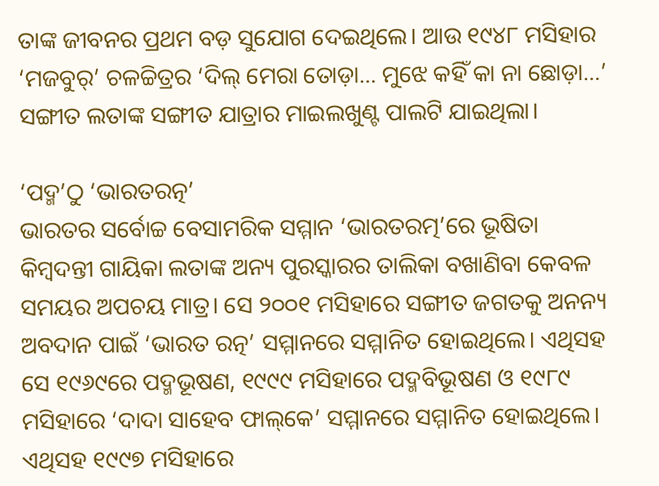ତାଙ୍କ ଜୀବନର ପ୍ରଥମ ବଡ଼ ସୁଯୋଗ ଦେଇଥିଲେ। ଆଉ ୧୯୪୮ ମସିହାର ‘ମଜବୁର୍‌’ ଚଳଚ୍ଚିତ୍ରର ‘ଦିଲ୍‌ ମେରା ତୋଡ଼ା… ମୁଝେ କହିଁ କା ନା ଛୋଡ଼ା…’ ସଙ୍ଗୀତ ଲତାଙ୍କ ସଙ୍ଗୀତ ଯାତ୍ରାର ମାଇଲଖୁଣ୍ଟ ପାଲଟି ଯାଇଥିଲା।

‘ପଦ୍ମ’ଠୁ ‘ଭାରତରତ୍ନ’
ଭାରତର ସର୍ବୋଚ୍ଚ ବେସାମରିକ ସମ୍ମାନ ‘ଭାରତରତ୍ମ’ରେ ଭୂଷିତା କିମ୍ବଦନ୍ତୀ ଗାୟିକା ଲତାଙ୍କ ଅନ୍ୟ ପୁରସ୍କାରର ତାଲିକା‌ ବଖାଣିବା କେବଳ ସମୟର ଅପଚୟ ମାତ୍ର। ସେ ୨୦୦୧ ମସିହାରେ ସଙ୍ଗୀତ ଜଗତକୁ ଅନନ୍ୟ ଅବଦାନ ପାଇଁ ‘ଭାରତ ରତ୍ନ’ ସମ୍ମାନରେ ସମ୍ମାନିତ ହୋଇଥିଲେ। ଏଥିସହ ସେ ୧୯୬୯ରେ ପଦ୍ମଭୂଷଣ, ୧୯୯୯ ମସିହାରେ ପଦ୍ମବିଭୂଷଣ ଓ ୧୯୮୯ ମସିହାରେ ‘ଦାଦା ସାହେବ ଫାଲ୍‌କେ’ ସମ୍ମାନରେ ସମ୍ମାନିତ ହୋଇଥିଲେ। ଏଥିସହ ୧୯୯୭ ମସିହାରେ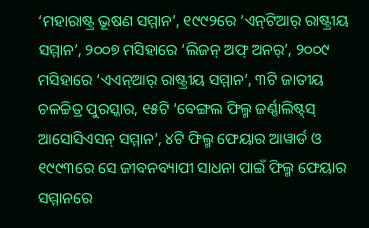‘ମହାରାଷ୍ଟ୍ର ଭୂଷଣ ସମ୍ମାନ’, ୧୯୯୨ରେ ‘ଏନ୍‌ଟିଆର୍‌ ରାଷ୍ଟ୍ରୀୟ ସମ୍ମାନ’, ୨୦୦୭ ମସିହାରେ ‘ଲିଜନ୍‌ ଅଫ୍‌ ଅନର୍‌’, ୨୦୦୯ ମସିହାରେ ‘ଏଏନ୍‌ଆର୍‌ ରାଷ୍ଟ୍ରୀୟ ସମ୍ମାନ’, ୩ଟି ଜାତୀୟ ଚଳଚ୍ଚିତ୍ର ପୁରସ୍କାର, ୧୫ଟି ‘ବେଙ୍ଗଲ ଫିଲ୍ମ ଜର୍ଣ୍ଣାଲିଷ୍ଟ୍‌ସ୍‌ ଆସୋସିଏସନ୍‌ ସମ୍ମାନ’, ୪ଟି ଫିଲ୍ମ ଫେୟାର ଆୱାର୍ଡ ଓ ୧୯୯୩ରେ ସେ ଜୀବନବ୍ୟାପୀ ସାଧନା ପାଇଁ ଫିଲ୍ମ ଫେୟାର ସମ୍ମାନରେ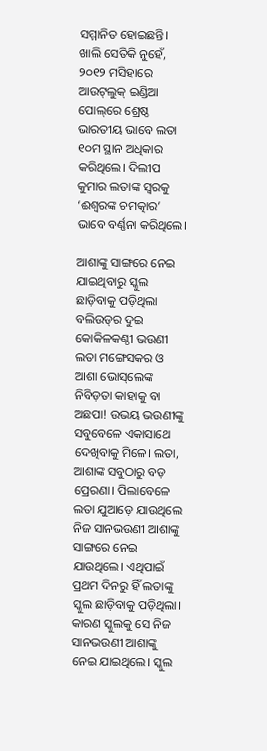ସମ୍ମାନିତ ହୋଇଛନ୍ତି। ଖାଲି ସେତିକି ନୁହେଁ, ୨୦୧୨ ମସିହାରେ ଆଉଟ୍‌ଲୁକ୍‌ ଇଣ୍ଡିଆ ପୋଲ୍‌ରେ ଶ୍ରେଷ୍ଠ ଭାରତୀୟ ଭାବେ ଲତା ୧୦ମ ସ୍ଥାନ ଅଧିକାର କରିଥିଲେ। ଦିଲୀପ କୁମାର ଲତାଙ୍କ ସ୍ବରକୁ ‘ଈଶ୍ବରଙ୍କ ଚମତ୍କାର’ ଭାବେ ବର୍ଣ୍ଣନା କରିଥିଲେ।

ଆଶାଙ୍କୁ ସାଙ୍ଗରେ ନେଇ ଯାଇଥିବାରୁ ସ୍କୁଲ ଛାଡ଼ିବାକୁ ପଡ଼ିଥିଲା
ବଲିଉଡ୍‌ର ଦୁଇ କୋକିଳକଣ୍ଠୀ ଭଉଣୀ ଲତା ମଙ୍ଗେସକର ଓ ଆଶା ଭୋସ୍‌ଲେଙ୍କ ନିବିଡ଼ତା କାହାକୁ ବା ଅଛପା! ଉଭୟ ଭଉଣୀଙ୍କୁ ସବୁବେଳେ ଏକାସାଥେ ଦେଖିବାକୁ ମିଳେ। ଲତା, ଆଶାଙ୍କ ସବୁଠାରୁ ବଡ଼ ପ୍ରେରଣା। ପିଲାବେଳେ ଲତା ଯୁଆଡ଼େ ଯାଉଥିଲେ ନିଜ ସାନଭଉଣୀ ଆଶାଙ୍କୁ ସାଙ୍ଗରେ ନେଇ ଯାଉଥିଲେ। ଏଥିପାଇଁ ପ୍ରଥମ ଦିନରୁ ହିଁ ଲତାଙ୍କୁ ସ୍କୁଲ ଛାଡ଼ିବାକୁ ପଡ଼ିଥିଲା। କାରଣ ସ୍କୁଲକୁ ସେ ନିଜ ସାନଭଉଣୀ ଆଶାଙ୍କୁ ନେଇ ଯାଇଥିଲେ। ସ୍କୁଲ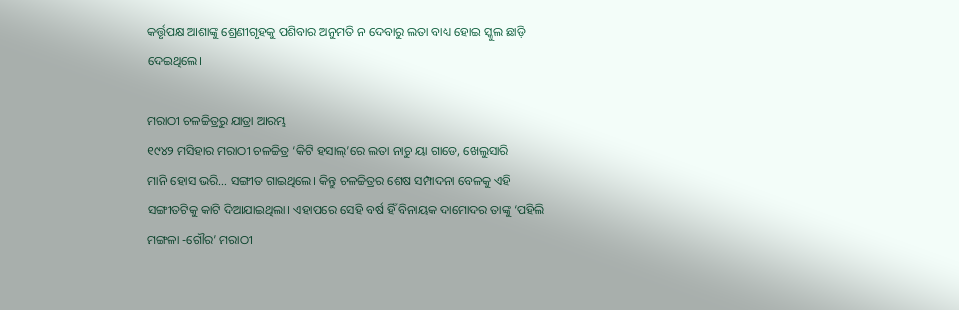କର୍ତ୍ତୃପକ୍ଷ ଆଶାଙ୍କୁ ଶ୍ରେଣୀଗୃହକୁ ପଶିବାର ଅନୁମତି ନ ଦେବାରୁ ଲତା ବାଧ୍ୟ ହୋଇ ସ୍କୁଲ ଛାଡ଼ି ଦେଇଥିଲେ।

ମରାଠୀ ଚଳଚ୍ଚିତ୍ରରୁ ଯାତ୍ରା ଆରମ୍ଭ
୧୯୪୨ ମସିହାର ମରାଠୀ ଚଳଚ୍ଚିତ୍ର ‘କିଟି ହସାଲ୍‌’ରେ ଲତା ନାଚୁ ୟା ଗାଡେ, ଖେଲୁସାରି ମାନି ‌ହୋସ ଭରି… ସଙ୍ଗୀତ ଗାଇଥିଲେ। କିନ୍ତୁ ଚଳଚ୍ଚିତ୍ରର ଶେଷ ସମ୍ପାଦନା ବେଳକୁ ଏହି ସଙ୍ଗୀତଟିକୁ କାଟି ଦିଆଯାଇଥିଲା। ଏହାପରେ ସେହି ବର୍ଷ ହିଁ ବିନାୟକ ଦାମୋଦର ତାଙ୍କୁ ‘ପହିଲି ମଙ୍ଗଳା -ଗୌର’ ମରାଠୀ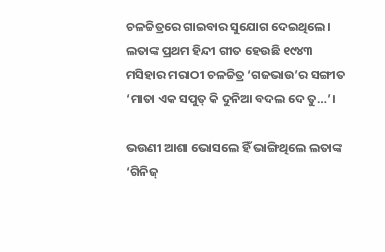ଚଳଚ୍ଚିତ୍ରରେ ଗାଇବାର ସୁଯୋଗ ଦେଇଥି‌ଲେ। ଲତାଙ୍କ ପ୍ରଥମ ହିନ୍ଦୀ ଗୀତ ହେଉଛି ୧୯୪୩ ମସିହାର ମରାଠୀ ଚଳଚ୍ଚିତ୍ର ‘ଗଜଭାଉ’ର ସଙ୍ଗୀତ ‘ମାତା ଏକ ସପୁତ୍‌ କି ଦୁନିଆ ବଦଲ ଦେ ତୁ…’।

ଭଉଣୀ ଆଶା ଭୋସଲେ ହିଁ ଭାଙ୍ଗିଥିଲେ ଲତାଙ୍କ ‘ଗିନିଜ୍‌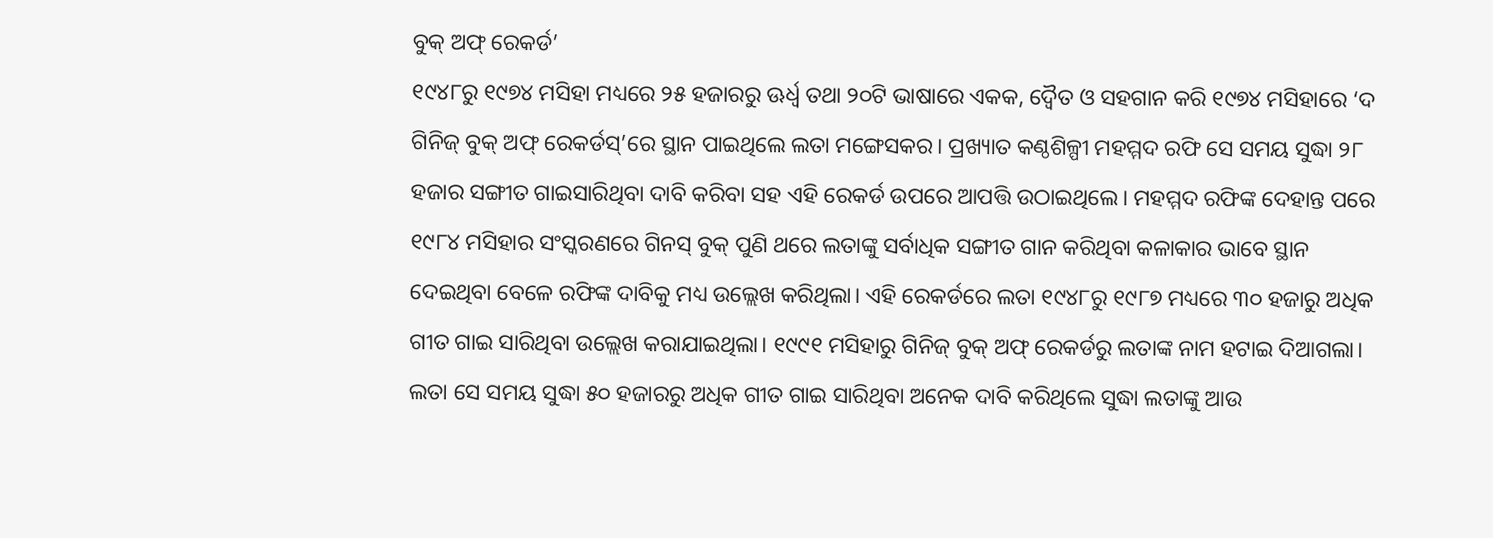ବୁକ୍‌ ଅଫ୍‌ ରେକର୍ଡ’
୧୯୪୮ରୁ ୧୯୭୪ ମସିହା ମଧ୍ୟରେ ୨୫ ହଜାରରୁ ଊର୍ଧ୍ବ ତଥା ୨୦ଟି ଭାଷାରେ ଏକକ, ଦ୍ବୈତ ଓ ସହଗାନ କରି ୧୯୭୪ ମସିହାରେ ‘ଦ ଗିନିଜ୍‌ ବୁକ୍‌ ଅଫ୍‌ ରେକର୍ଡସ୍‌’ରେ ସ୍ଥାନ ପାଇଥିଲେ ଲତା ମଙ୍ଗେସକର। ପ୍ରଖ୍ୟାତ କଣ୍ଠଶିଳ୍ପୀ ମହମ୍ମଦ ରଫି ସେ ସମୟ ସୁଦ୍ଧା ୨୮ ହଜାର ସଙ୍ଗୀତ ଗାଇସାରିଥିବା ଦାବି କରିବା ସହ ଏହି ରେକର୍ଡ ଉପରେ ଆପତ୍ତି ଉଠାଇଥିଲେ। ମହମ୍ମଦ ରଫିଙ୍କ ଦେହାନ୍ତ ପରେ ୧୯୮୪ ମସିହାର ସଂସ୍କରଣରେ ଗିନସ୍ ବୁକ୍ ପୁଣି ଥରେ ଲତାଙ୍କୁ ସର୍ବାଧିକ ସଙ୍ଗୀତ ଗାନ କରିଥିବା କଳାକାର ଭାବେ ସ୍ଥାନ ଦେଇଥିବା ବେଳେ ରଫିଙ୍କ ଦାବିକୁ ମଧ୍ୟ ଉଲ୍ଲେଖ କରିଥିଲା। ଏହି ରେକର୍ଡରେ ଲତା ୧୯୪୮ରୁ ୧୯୮୭ ମଧ୍ୟରେ ୩୦ ହଜାରୁ ଅଧିକ ଗୀତ ଗା‌ଇ ସାରିଥିବା ଉଲ୍ଲେଖ କରାଯାଇଥିଲା। ୧୯୯୧ ମସିହାରୁ ଗିନିଜ୍‌ ବୁକ୍‌ ଅଫ୍‌ ରେକର୍ଡରୁ ଲତାଙ୍କ ନାମ ହଟାଇ ଦିଆଗଲା। ଲତା ସେ ସମୟ ସୁଦ୍ଧା ୫୦ ହଜାରରୁ ଅଧିକ ଗୀତ ଗାଇ ସାରିଥିବା ଅନେକ ଦାବି କରିଥିଲେ ସୁଦ୍ଧା ଲତାଙ୍କୁ ଆଉ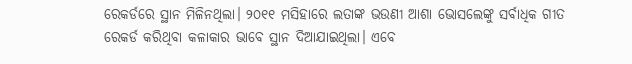ରେକର୍ଡରେ ସ୍ଥାନ ମିଳିନଥିଲା। ୨୦୧୧ ମସିହାରେ ଲତାଙ୍କ ଭଉଣୀ ଆଶା ଭୋସଲେଙ୍କୁ ସର୍ବାଧିକ ଗୀତ ରେକର୍ଡ କରିଥିବା କଳାକାର ଭାବେ ସ୍ଥାନ ଦିଆଯାଇଥିଲା। ଏବେ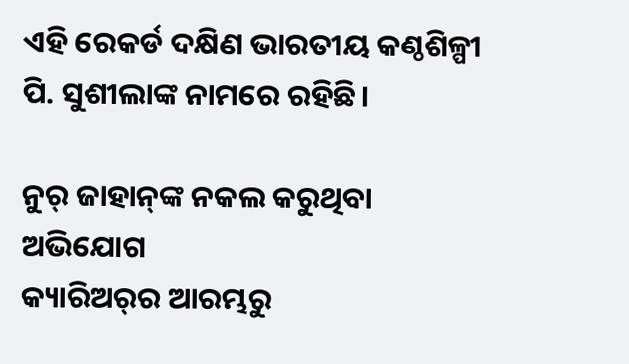ଏହି ରେକର୍ଡ ଦକ୍ଷିଣ ଭାରତୀୟ କଣ୍ଠଶିଳ୍ପୀ ପି. ସୁଶୀଲାଙ୍କ ନାମରେ ରହିଛି।

ନୁର୍‌ ଜାହାନ୍‌ଙ୍କ ନକଲ କରୁଥିବା ଅଭିଯୋଗ
କ୍ୟାରିଅର୍‌ର ଆରମ୍ଭରୁ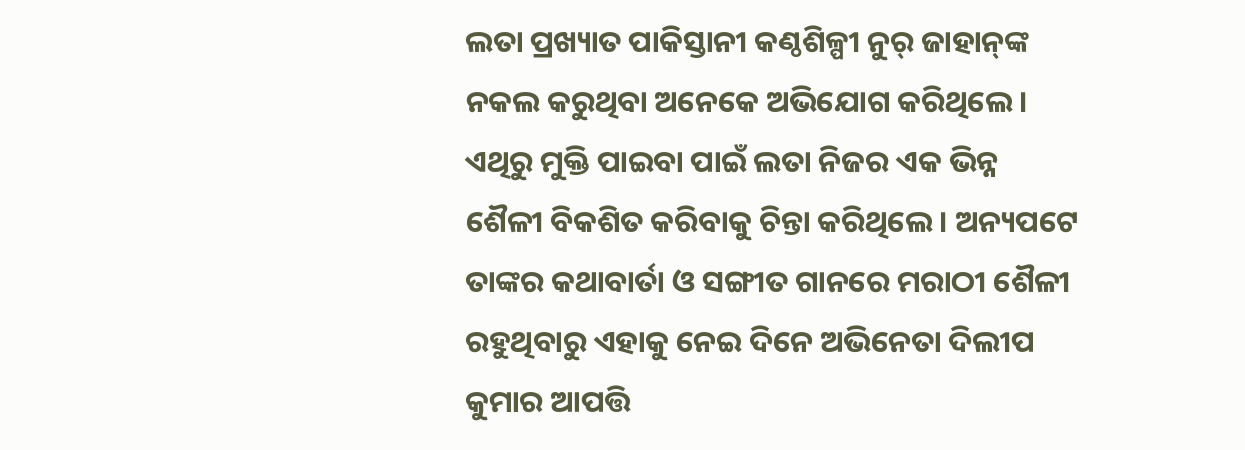ଲତା ପ୍ରଖ୍ୟାତ ପାକିସ୍ତାନୀ କଣ୍ଠଶିଳ୍ପୀ ନୁର୍‌ ଜାହାନ୍‌ଙ୍କ ନକଲ କରୁଥିବା ଅନେକେ ଅଭିଯୋଗ କରିଥିଲେ। ଏଥିରୁ ମୁକ୍ତି ପାଇବା‌ ପାଇଁ ଲତା ନିଜର ଏକ ଭିନ୍ନ ଶୈଳୀ ବିକଶିତ କରିବାକୁ ଚିନ୍ତା କରିଥିଲେ। ଅନ୍ୟପଟେ ତାଙ୍କର କଥାବାର୍ତା ଓ ସଙ୍ଗୀତ ଗାନ‌ରେ ମରାଠୀ ଶୈଳୀ ରହୁଥିବାରୁ ଏହାକୁ ନେଇ ଦିନେ ଅଭିନେତା ଦିଲୀପ କୁମାର ଆପତ୍ତି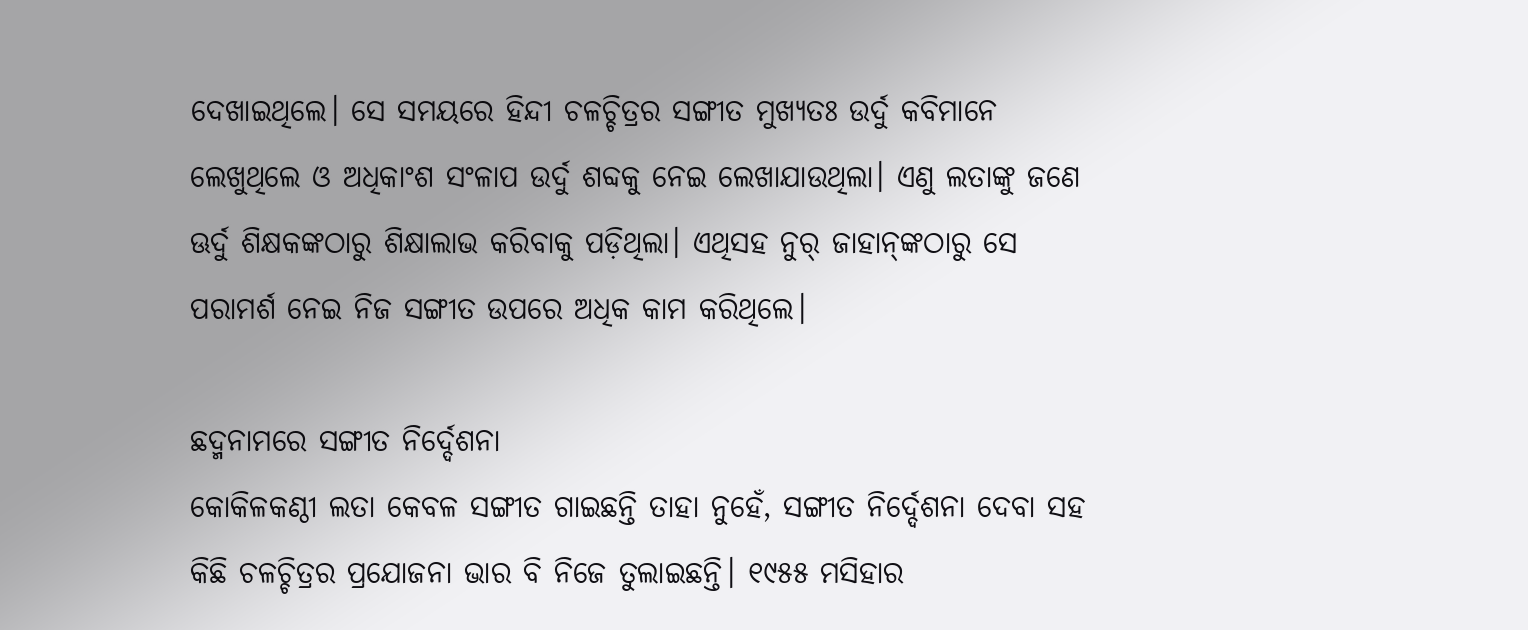ଦେଖାଇଥିଲେ। ସେ ସମୟରେ ହିନ୍ଦୀ ଚଳଚ୍ଚିତ୍ରର ସଙ୍ଗୀତ ମୁଖ୍ୟତଃ ଉର୍ଦୁ କବିମା‌ନେ ଲେଖୁଥିଲେ ଓ ଅଧିକାଂଶ ସଂଳାପ ଉର୍ଦୁ ଶବ୍ଦକୁ ନେଇ ଲେଖାଯାଉଥିଲା। ଏଣୁ ଲତାଙ୍କୁ ଜଣେ ଊର୍ଦୁ ଶିକ୍ଷକଙ୍କଠାରୁ ଶିକ୍ଷାଲାଭ କରିବାକୁ ପଡ଼ିଥିଲା। ଏଥିସହ ନୁର୍‌ ଜାହାନ୍‌ଙ୍କଠାରୁ ସେ ପରାମର୍ଶ ନେଇ ନିଜ ସଙ୍ଗୀତ ଉପରେ ଅଧିକ କାମ କରିଥିଲେ।

ଛଦ୍ମନାମରେ ସଙ୍ଗୀତ ନିର୍ଦ୍ଦେଶନା
କୋକିଳକଣ୍ଠୀ ଲତା କେବଳ ସଙ୍ଗୀତ ଗାଇଛନ୍ତି ତାହା ନୁହେଁ, ସଙ୍ଗୀତ ନିର୍ଦ୍ଦେଶନା ଦେବା ସହ କିଛି ଚଳଚ୍ଚିତ୍ରର ପ୍ରଯୋଜନା ଭାର ବି ନିଜେ ତୁଲାଇଛନ୍ତି। ୧୯୫୫ ମସିହାର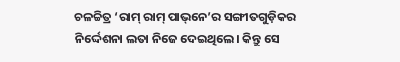ଚଳଚ୍ଚିତ୍ର ‘ରାମ୍‌ ରାମ୍‌ ପାଭ୍‌ନେ’ର ସଙ୍ଗୀତଗୁଡ଼ିକର ନିର୍ଦ୍ଦେଶନା ଲତା ନିଜେ ଦେଇଥିଲେ। କିନ୍ତୁ ସେ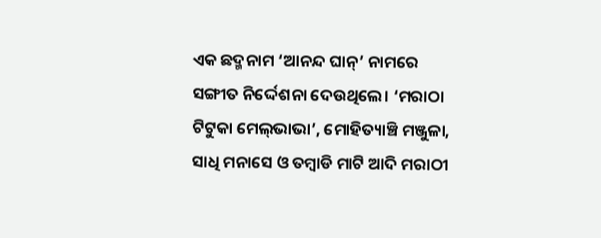ଏକ ଛଦ୍ମନାମ ‘ଆନନ୍ଦ ଘାନ୍’ ନାମରେ ସଙ୍ଗୀତ ନିର୍ଦ୍ଦେଶନା ଦେଉଥିଲେ। ‘ମରାଠା ଟିଟୁକା ମେଲ୍‌ଭାଭା’, ମୋହିତ୍ୟାଞ୍ଚି ମଞ୍ଜୁଳା, ସାଧି ମନାସେ ଓ ତମ୍ବାଡି ମାଟି ଆଦି ମରାଠୀ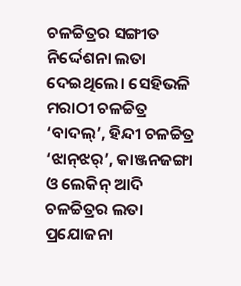ଚଳଚ୍ଚିତ୍ରର ସଙ୍ଗୀତ ନିର୍ଦ୍ଦେଶନା ଲତା ଦେଇଥି‌ଲେ। ସେହିଭଳି ମରାଠୀ ଚଳଚ୍ଚିତ୍ର ‘ବାଦଲ୍‌’, ହିନ୍ଦୀ ଚଳଚ୍ଚିତ୍ର ‘ଝାନ୍‌ଝର୍‌’, କାଞ୍ଜନଜଙ୍ଗା ଓ ଲେକିନ୍‌ ଆଦି ଚଳଚ୍ଚିତ୍ରର ଲତା ପ୍ରଯୋଜନା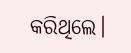କରିଥିଲେ।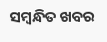ସମ୍ବନ୍ଧିତ ଖବର